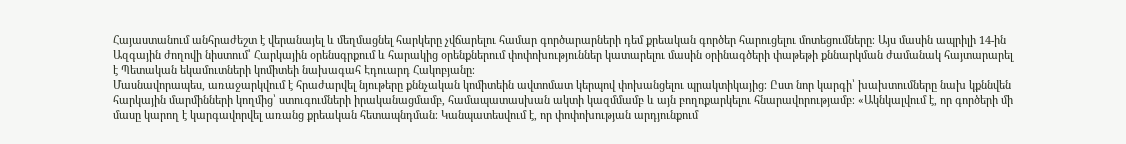Հայաստանում անհրաժեշտ է վերանայել և մեղմացնել հարկերը չվճարելու համար գործարարների դեմ քրեական գործեր հարուցելու մոտեցումները։ Այս մասին ապրիլի 14-ին Ազգային ժողովի նիստում՝ Հարկային օրենսգրքում և հարակից օրենքներում փոփոխություններ կատարելու մասին օրինագծերի փաթեթի քննարկման ժամանակ հայտարարել է Պետական եկամուտների կոմիտեի նախագահ Էդուարդ Հակոբյանը։
Մասնավորապես, առաջարկվում է հրաժարվել նյութերը քննչական կոմիտեին ավտոմատ կերպով փոխանցելու պրակտիկայից։ Ըստ նոր կարգի՝ խախտումները նախ կքննվեն հարկային մարմինների կողմից՝ ստուգումների իրականացմամբ, համապատասխան ակտի կազմմամբ և այն բողոքարկելու հնարավորությամբ։ «Ակնկալվում է, որ գործերի մի մասը կարող է կարգավորվել առանց քրեական հետապնդման։ Կանպատեսվում է, որ փոփոխության արդյունքում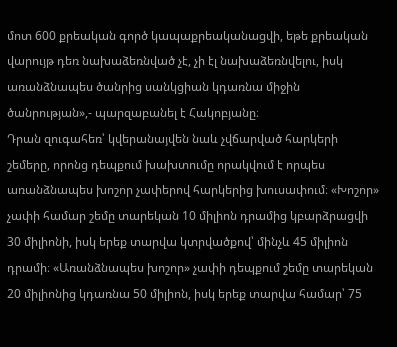մոտ 600 քրեական գործ կապաքրեականացվի, եթե քրեական վարույթ դեռ նախաձեռնված չէ, չի էլ նախաձեռնվելու, իսկ առանձնապես ծանրից սանկցիան կդառնա միջին ծանրության»,- պարզաբանել է Հակոբյանը։
Դրան զուգահեռ՝ կվերանայվեն նաև չվճարված հարկերի շեմերը, որոնց դեպքում խախտումը որակվում է որպես առանձնապես խոշոր չափերով հարկերից խուսափում։ «Խոշոր» չափի համար շեմը տարեկան 10 միլիոն դրամից կբարձրացվի 30 միլիոնի, իսկ երեք տարվա կտրվածքով՝ մինչև 45 միլիոն դրամի։ «Առանձնապես խոշոր» չափի դեպքում շեմը տարեկան 20 միլիոնից կդառնա 50 միլիոն, իսկ երեք տարվա համար՝ 75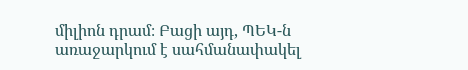միլիոն դրամ։ Բացի այդ, ՊԵԿ-ն առաջարկում է սահմանափակել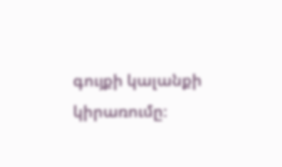գույքի կալանքի կիրառումը։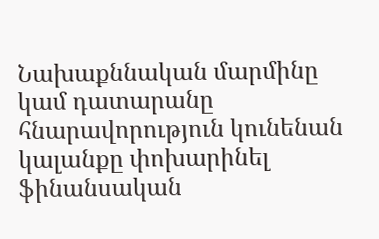Նախաքննական մարմինը կամ դատարանը հնարավորություն կունենան կալանքը փոխարինել ֆինանսական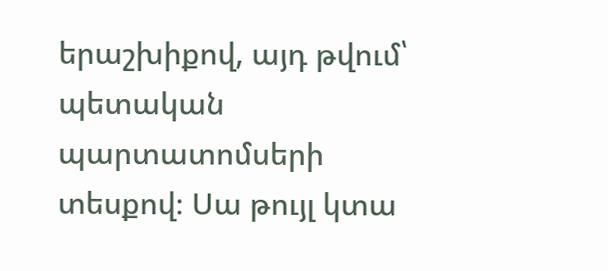երաշխիքով, այդ թվում՝ պետական պարտատոմսերի տեսքով։ Սա թույլ կտա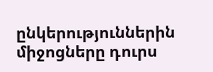ընկերություններին միջոցները դուրս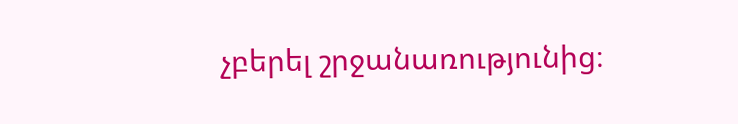չբերել շրջանառությունից։